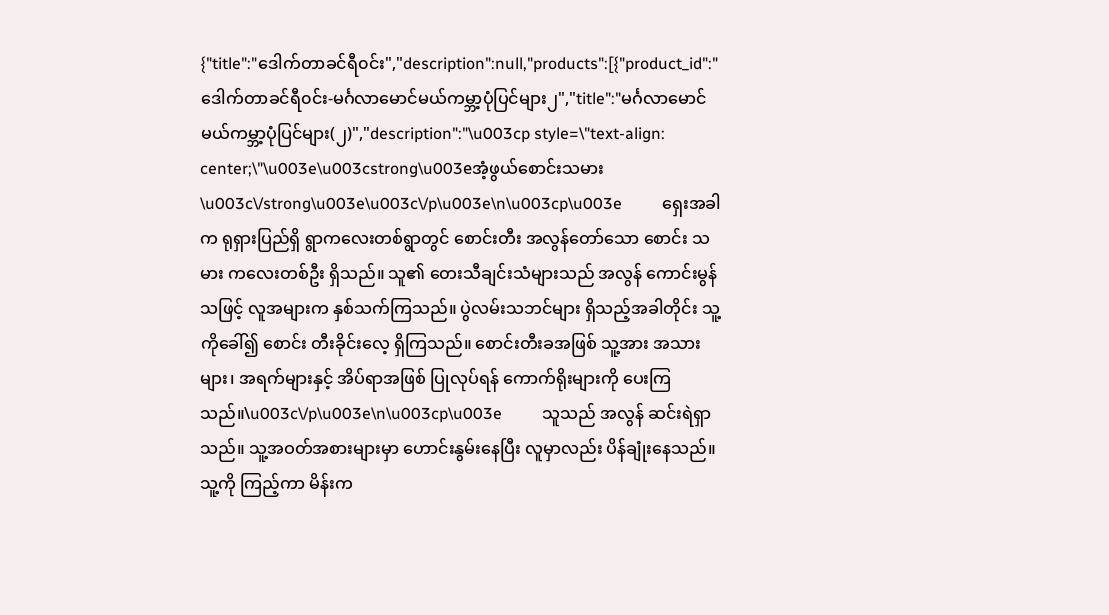{"title":"ဒေါက်တာခင်ရီ၀င်း","description":null,"products":[{"product_id":"ဒေါက်တာခင်ရီ၀င်း-မင်္ဂလာမောင်မယ်ကမ္ဘာ့ပုံပြင်များ၂","title":"မင်္ဂလာမောင်မယ်ကမ္ဘာ့ပုံပြင်များ(၂)","description":"\u003cp style=\"text-align: center;\"\u003e\u003cstrong\u003eအံ့ဖွယ်စောင်းသမား \u003c\/strong\u003e\u003c\/p\u003e\n\u003cp\u003e          ရှေးအခါက ရုရှားပြည်ရှိ ရွာကလေးတစ်ရွာတွင် စောင်းတီး အလွန်တော်သော စောင်း သမား ကလေးတစ်ဦး ရှိသည်။ သူ၏ တေးသီချင်းသံများသည် အလွန် ကောင်းမွန်သဖြင့် လူအများက နှစ်သက်ကြသည်။ ပွဲလမ်းသဘင်များ ရှိသည့်အခါတိုင်း သူ့ကိုခေါ်၍ စောင်း တီးခိုင်းလေ့ ရှိကြသည်။ စောင်းတီးခအဖြစ် သူ့အား အသားများ၊ အရက်များနှင့် အိပ်ရာအဖြစ် ပြုလုပ်ရန် ကောက်ရိုးများကို ပေးကြသည်။\u003c\/p\u003e\n\u003cp\u003e          သူသည် အလွန် ဆင်းရဲရှာသည်။ သူ့အဝတ်အစားများမှာ ဟောင်းနွမ်းနေပြီး လူမှာလည်း ပိန်ချုံးနေသည်။ သူ့ကို ကြည့်ကာ မိန်းက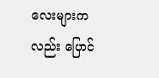လေးများကလည်း ပြောင်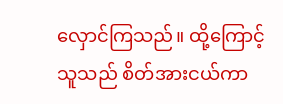လှောင်ကြသည်။ ထို့ကြောင့် သူသည် စိတ်အားငယ်ကာ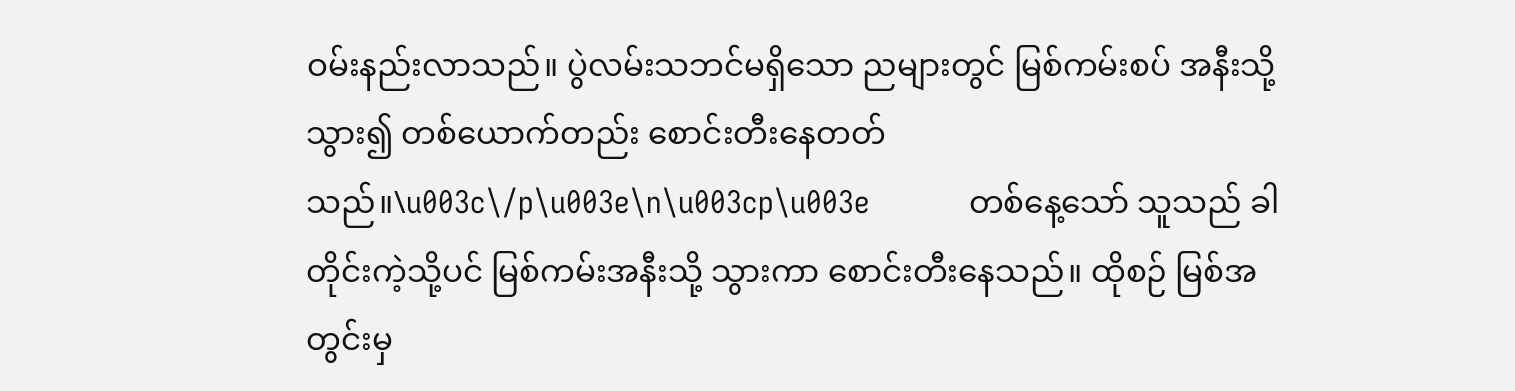ဝမ်းနည်းလာသည်။ ပွဲလမ်းသဘင်မရှိသော ညများတွင် မြစ်ကမ်းစပ် အနီးသို့သွား၍ တစ်ယောက်တည်း စောင်းတီးနေတတ်သည်။\u003c\/p\u003e\n\u003cp\u003e           တစ်နေ့သော် သူသည် ခါတိုင်းကဲ့သို့ပင် မြစ်ကမ်းအနီးသို့ သွားကာ စောင်းတီးနေသည်။ ထိုစဉ် မြစ်အတွင်းမှ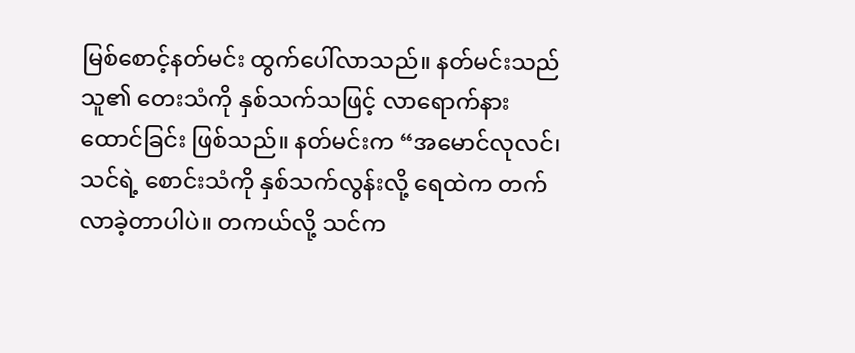မြစ်စောင့်နတ်မင်း ထွက်ပေါ်လာသည်။ နတ်မင်းသည် သူ၏ တေးသံကို နှစ်သက်သဖြင့် လာရောက်နားထောင်ခြင်း ဖြစ်သည်။ နတ်မင်းက “အမောင်လုလင်၊ သင်ရဲ့ စောင်းသံကို နှစ်သက်လွန်းလို့ ရေထဲက တက်လာခဲ့တာပါပဲ။ တကယ်လို့ သင်က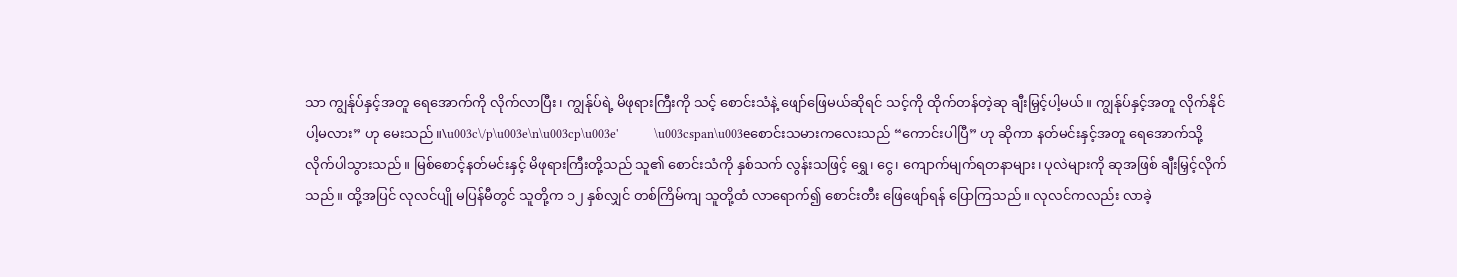သာ ကျွန်ုပ်နှင့်အတူ ရေအောက်ကို လိုက်လာပြီး၊ ကျွန်ုပ်ရဲ့ မိဖုရားကြီးကို သင့် စောင်းသံနဲ့ ဖျော်ဖြေမယ်ဆိုရင် သင့်ကို ထိုက်တန်တဲ့ဆု ချီးမြှင့်ပါ့မယ်။ ကျွန်ုပ်နှင့်အတူ လိုက်နိုင်ပါ့မလား” ဟု မေးသည်။\u003c\/p\u003e\n\u003cp\u003e'            \u003cspan\u003eစောင်းသမားကလေးသည် “ကောင်းပါပြီ” ဟု ဆိုကာ နတ်မင်းနှင့်အတူ ရေအောက်သို့ လိုက်ပါသွားသည်။ မြစ်စောင့်နတ်မင်းနှင့် မိဖုရားကြီးတို့သည် သူ၏ စောင်းသံကို နှစ်သက် လွန်းသဖြင့် ရွှေ၊ ငွေ၊ ကျောက်မျက်ရတနာများ၊ ပုလဲများကို ဆုအဖြစ် ချီးမြှင့်လိုက်သည်။ ထို့အပြင် လုလင်ပျို မပြန်မီတွင် သူတို့က ၁၂ နှစ်လျှင် တစ်ကြိမ်ကျ သူတို့ထံ လာရောက်၍ စောင်းတီး ဖြေဖျော်ရန် ပြောကြသည်။ လုလင်ကလည်း လာခဲ့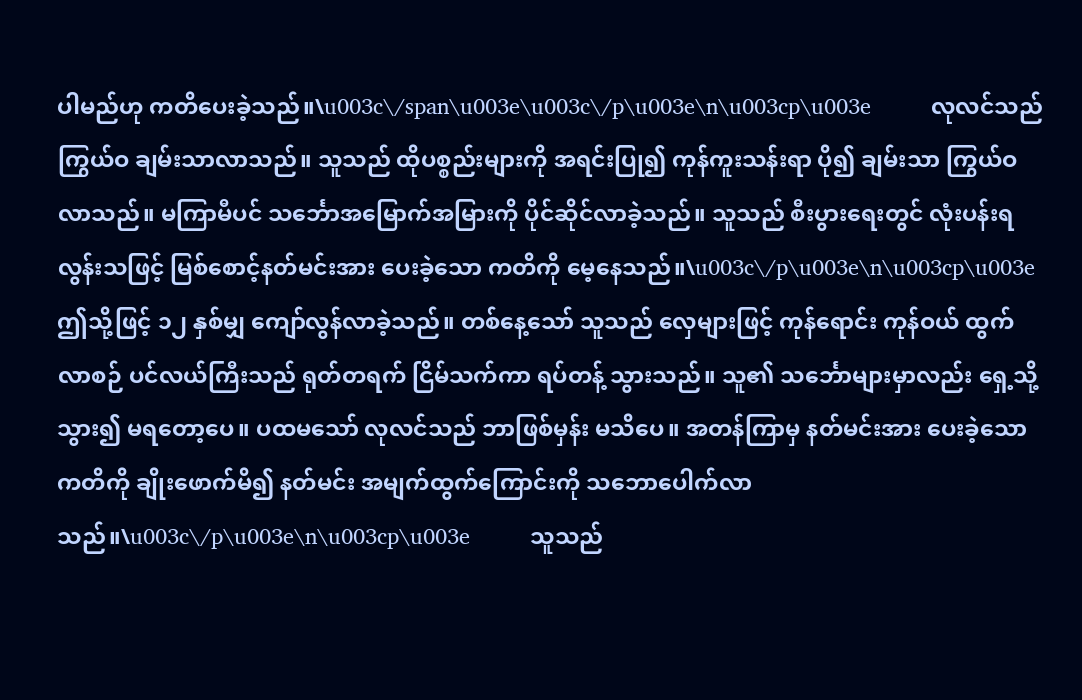ပါမည်ဟု ကတိပေးခဲ့သည်။\u003c\/span\u003e\u003c\/p\u003e\n\u003cp\u003e          လုလင်သည် ကြွယ်ဝ ချမ်းသာလာသည်။ သူသည် ထိုပစ္စည်းများကို အရင်းပြု၍ ကုန်ကူးသန်းရာ ပို၍ ချမ်းသာ ကြွယ်ဝလာသည်။ မကြာမီပင် သင်္ဘောအမြောက်အမြားကို ပိုင်ဆိုင်လာခဲ့သည်။ သူသည် စီးပွားရေးတွင် လုံးပန်းရလွန်းသဖြင့် မြစ်စောင့်နတ်မင်းအား ပေးခဲ့သော ကတိကို မေ့နေသည်။\u003c\/p\u003e\n\u003cp\u003e          ဤသို့ဖြင့် ၁၂ နှစ်မျှ ကျော်လွန်လာခဲ့သည်။ တစ်နေ့သော် သူသည် လှေများဖြင့် ကုန်ရောင်း ကုန်ဝယ် ထွက်လာစဉ် ပင်လယ်ကြီးသည် ရုတ်တရက် ငြိမ်သက်ကာ ရပ်တန့် သွားသည်။ သူ၏ သင်္ဘောများမှာလည်း ရှေ့သို့သွား၍ မရတော့ပေ။ ပထမသော် လုလင်သည် ဘာဖြစ်မှန်း မသိပေ။ အတန်ကြာမှ နတ်မင်းအား ပေးခဲ့သော ကတိကို ချိုးဖောက်မိ၍ နတ်မင်း အမျက်ထွက်ကြောင်းကို သဘောပေါက်လာသည်။\u003c\/p\u003e\n\u003cp\u003e          သူသည်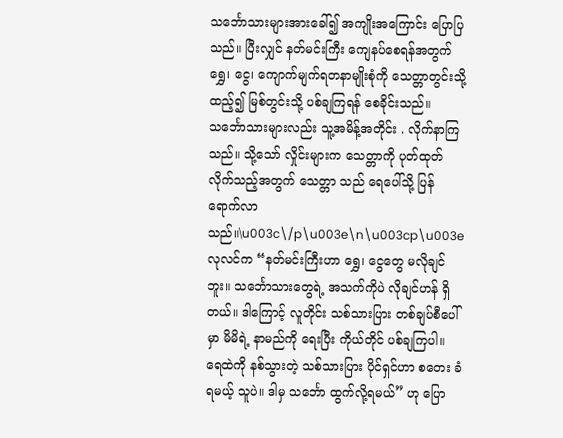သင်္ဘောသားများအားခေါ်၍ အကျိုးအကြောင်း ပြောပြသည်။ ပြီးလျှင် နတ်မင်းကြီး ကျေနပ်စေရန်အတွက် ရွှေ၊ ငွေ၊ ကျောက်မျက်ရတနာမျိုးစုံကို သေတ္တာတွင်းသို့ ထည့်၍ မြစ်တွင်းသို့ ပစ်ချကြရန် စေခိုင်းသည်။ သင်္ဘောသားများလည်း သူ့အမိန့်အတိုင်း . လိုက်နာကြသည်။ သို့သော် လှိုင်းများက သေတ္တာကို ပုတ်ထုတ်လိုက်သည့်အတွက် သေတ္တာ သည် ရေပေါ်သို့ ပြန်ရောက်လာသည်။\u003c\/p\u003e\n\u003cp\u003e          လုလင်က “နတ်မင်းကြီးဟာ ရွှေ၊ ငွေတွေ မလိုချင်ဘူး။ သင်္ဘောသားတွေရဲ့ အသက်ကိုပဲ လိုချင်ဟန် ရှိတယ်။ ဒါကြောင့် လူတိုင်း သစ်သားပြား တစ်ချပ်စီပေါ်မှာ မိမိရဲ့ နာမည်ကို ရေးပြီး ကိုယ်တိုင် ပစ်ချကြပါ။ ရေထဲကို နစ်သွားတဲ့ သစ်သားပြား ပိုင်ရှင်ဟာ စတေး ခံရမယ့် သူပဲ။ ဒါမှ သင်္ဘော ထွက်လို့ရမယ်” ဟု ပြော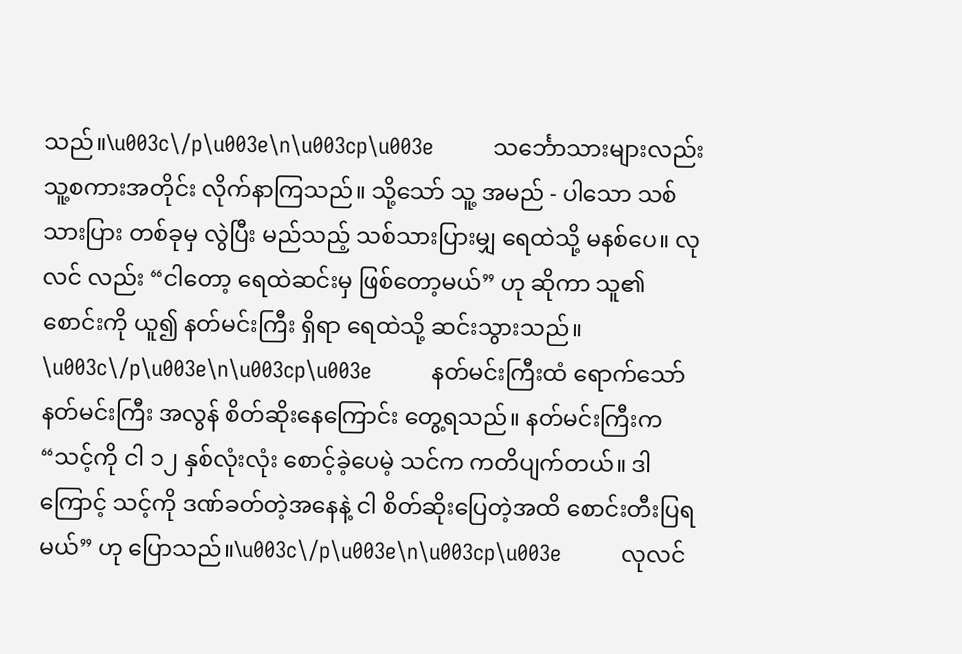သည်။\u003c\/p\u003e\n\u003cp\u003e          သင်္ဘောသားများလည်း သူ့စကားအတိုင်း လိုက်နာကြသည်။ သို့သော် သူ့ အမည် - ပါသော သစ်သားပြား တစ်ခုမှ လွဲပြီး မည်သည့် သစ်သားပြားမျှ ရေထဲသို့ မနစ်ပေ။ လုလင် လည်း “ငါတော့ ရေထဲဆင်းမှ ဖြစ်တော့မယ်” ဟု ဆိုကာ သူ၏ စောင်းကို ယူ၍ နတ်မင်းကြီး ရှိရာ ရေထဲသို့ ဆင်းသွားသည်။         \u003c\/p\u003e\n\u003cp\u003e          နတ်မင်းကြီးထံ ရောက်သော် နတ်မင်းကြီး အလွန် စိတ်ဆိုးနေကြောင်း တွေ့ရသည်။ နတ်မင်းကြီးက “သင့်ကို ငါ ၁၂ နှစ်လုံးလုံး စောင့်ခဲ့ပေမဲ့ သင်က ကတိပျက်တယ်။ ဒါကြောင့် သင့်ကို ဒဏ်ခတ်တဲ့အနေနဲ့ ငါ စိတ်ဆိုးပြေတဲ့အထိ စောင်းတီးပြရမယ်” ဟု ပြောသည်။\u003c\/p\u003e\n\u003cp\u003e          လုလင်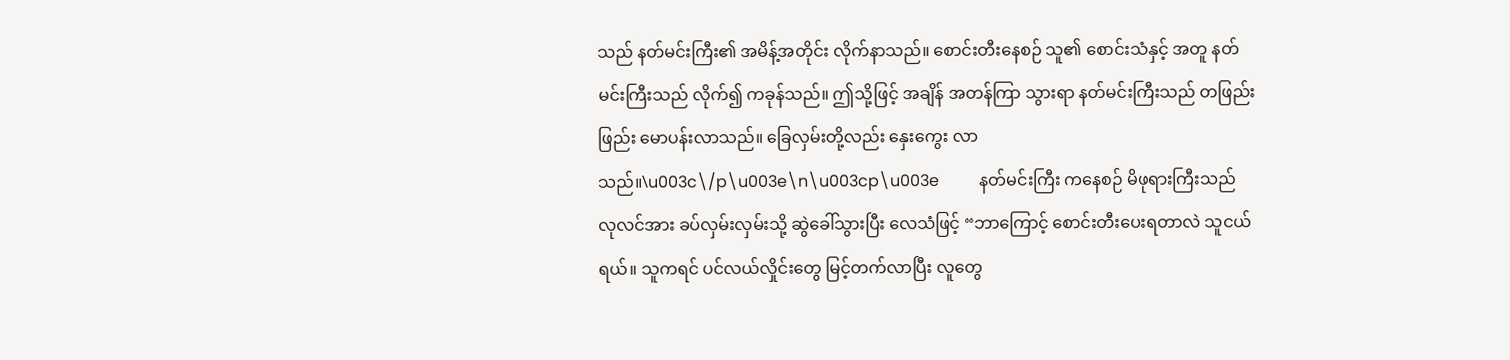သည် နတ်မင်းကြီး၏ အမိန့်အတိုင်း လိုက်နာသည်။ စောင်းတီးနေစဉ် သူ၏ စောင်းသံနှင့် အတူ နတ်မင်းကြီးသည် လိုက်၍ ကခုန်သည်။ ဤသို့ဖြင့် အချိန် အတန်ကြာ သွားရာ နတ်မင်းကြီးသည် တဖြည်းဖြည်း မောပန်းလာသည်။ ခြေလှမ်းတို့လည်း နှေးကွေး လာသည်။\u003c\/p\u003e\n\u003cp\u003e          နတ်မင်းကြီး ကနေစဉ် မိဖုရားကြီးသည် လုလင်အား ခပ်လှမ်းလှမ်းသို့ ဆွဲခေါ်သွားပြီး လေသံဖြင့် “ဘာကြောင့် စောင်းတီးပေးရတာလဲ သူငယ်ရယ်။ သူကရင် ပင်လယ်လှိုင်းတွေ မြင့်တက်လာပြီး လူတွေ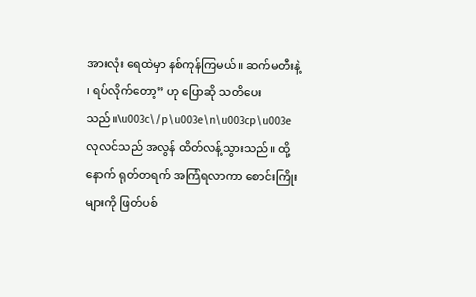အားလုံး ရေထဲမှာ နစ်ကုန်ကြမယ်။ ဆက်မတီးနဲ့ ၊ ရပ်လိုက်တော့” ဟု ပြောဆို သတိပေးသည်။\u003c\/p\u003e\n\u003cp\u003e          လုလင်သည် အလွန် ထိတ်လန့်သွားသည်။ ထို့နောက် ရုတ်တရက် အကြံရလာကာ စောင်းကြိုးများကို ဖြတ်ပစ်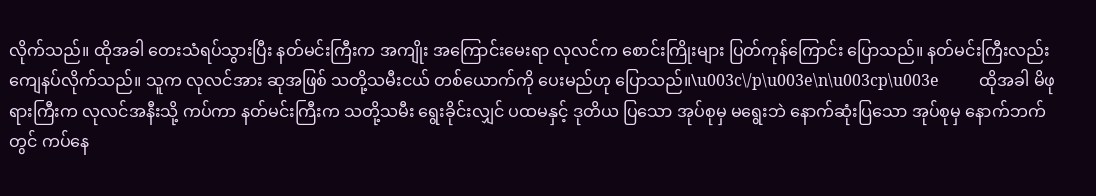လိုက်သည်။ ထိုအခါ တေးသံရပ်သွားပြီး နတ်မင်းကြီးက အကျိုး အကြောင်းမေးရာ လုလင်က စောင်းကြိုးများ ပြတ်ကုန်ကြောင်း ပြောသည်။ နတ်မင်းကြီးလည်းကျေနပ်လိုက်သည်။ သူက လုလင်အား ဆုအဖြစ် သတို့သမီးငယ် တစ်ယောက်ကို ပေးမည်ဟု ပြောသည်။\u003c\/p\u003e\n\u003cp\u003e          ထိုအခါ မိဖုရားကြီးက လုလင်အနီးသို့ ကပ်ကာ နတ်မင်းကြီးက သတို့သမီး ရွေးခိုင်းလျှင် ပထမနှင့် ဒုတိယ ပြသော အုပ်စုမှ မရွေးဘဲ နောက်ဆုံးပြသော အုပ်စုမှ နောက်ဘက်တွင် ကပ်နေ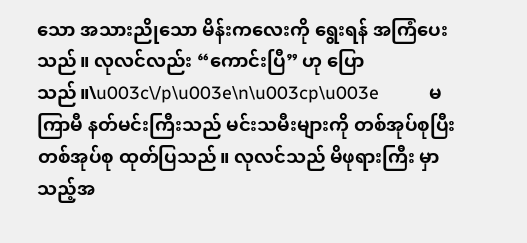သော အသားညိုသော မိန်းကလေးကို ရွေးရန် အကြံပေးသည်။ လုလင်လည်း “ကောင်းပြီ” ဟု ပြောသည်။\u003c\/p\u003e\n\u003cp\u003e          မကြာမီ နတ်မင်းကြီးသည် မင်းသမီးများကို တစ်အုပ်စုပြီး တစ်အုပ်စု ထုတ်ပြသည်။ လုလင်သည် မိဖုရားကြီး မှာသည့်အ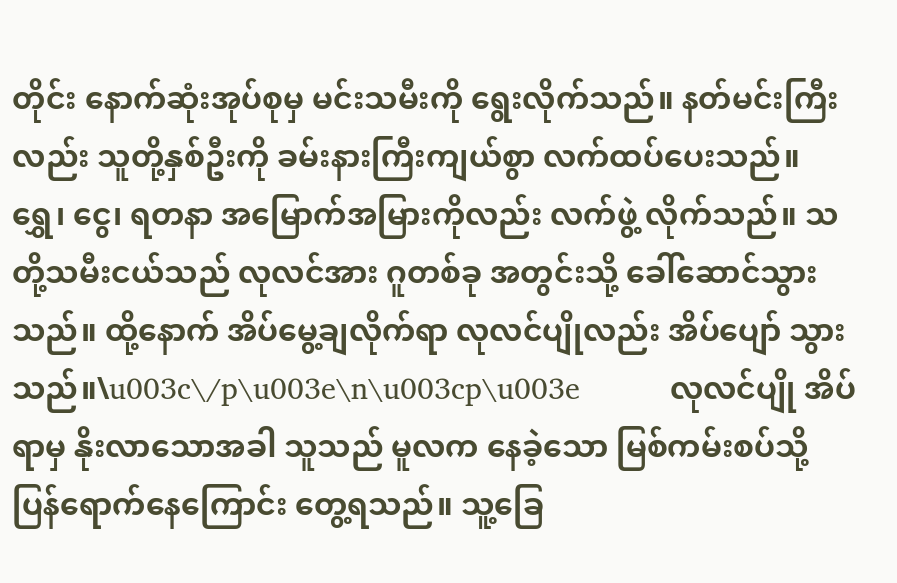တိုင်း နောက်ဆုံးအုပ်စုမှ မင်းသမီးကို ရွေးလိုက်သည်။ နတ်မင်းကြီးလည်း သူတို့နှစ်ဦးကို ခမ်းနားကြီးကျယ်စွာ လက်ထပ်ပေးသည်။ ရွှေ၊ ငွေ၊ ရတနာ အမြောက်အမြားကိုလည်း လက်ဖွဲ့ လိုက်သည်။ သတို့သမီးငယ်သည် လုလင်အား ဂူတစ်ခု အတွင်းသို့ ခေါ်ဆောင်သွားသည်။ ထို့နောက် အိပ်မွေ့ချလိုက်ရာ လုလင်ပျိုလည်း အိပ်ပျော် သွားသည်။\u003c\/p\u003e\n\u003cp\u003e          လုလင်ပျို အိပ်ရာမှ နိုးလာသောအခါ သူသည် မူလက နေခဲ့သော မြစ်ကမ်းစပ်သို့ ပြန်ရောက်နေကြောင်း တွေ့ရသည်။ သူ့ခြေ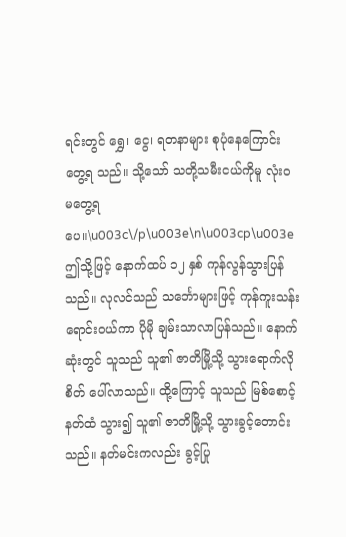ရင်းတွင် ရွှေ၊ ငွေ၊ ရတနာများ စုပုံနေကြောင်း တွေ့ရ သည်။ သို့သော် သတို့သမီးငယ်ကိုမူ လုံးဝ မတွေ့ရပေ။\u003c\/p\u003e\n\u003cp\u003e          ဤသို့ဖြင့် နောက်ထပ် ၁၂ နှစ် ကုန်လွန်သွားပြန်သည်။ လုလင်သည် သင်္ဘောများဖြင့် ကုန်ကူးသန်းရောင်းဝယ်ကာ ပိုမို ချမ်းသာလာပြန်သည်။ နောက်ဆုံးတွင် သူသည် သူ၏ ဇာတိမြို့သို့ သွားရောက်လိုစိတ် ပေါ်လာသည်။ ထို့ကြောင့် သူသည် မြစ်စောင့်နတ်ထံ သွား၍ သူ၏ ဇာတိမြို့သို့ သွားခွင့်တောင်းသည်။ နတ်မင်းကလည်း ခွင့်ပြု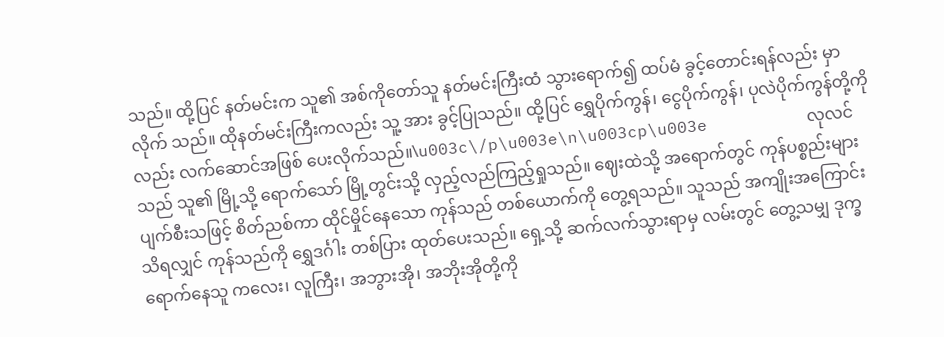သည်။ ထို့ပြင် နတ်မင်းက သူ၏ အစ်ကိုတော်သူ နတ်မင်းကြီးထံ သွားရောက်၍ ထပ်မံ ခွင့်တောင်းရန်လည်း မှာလိုက် သည်။ ထိုနတ်မင်းကြီးကလည်း သူ့ အား ခွင့်ပြုသည်။ ထို့ပြင် ရွှေပိုက်ကွန်၊ ငွေပိုက်ကွန်၊ ပုလဲပိုက်ကွန်တို့ကိုလည်း လက်ဆောင်အဖြစ် ပေးလိုက်သည်။\u003c\/p\u003e\n\u003cp\u003e          လုလင်သည် သူ၏ မြို့သို့ ရောက်သော် မြို့တွင်းသို့ လှည့်လည်ကြည့်ရှုသည်။ ဈေးထဲသို့ အရောက်တွင် ကုန်ပစ္စည်းများ ပျက်စီးသဖြင့် စိတ်ညစ်ကာ ထိုင်မှိုင်နေသော ကုန်သည် တစ်ယောက်ကို တွေ့ရသည်။ သူသည် အကျိုးအကြောင်း သိရလျှင် ကုန်သည်ကို ရွှေဒင်္ဂါး တစ်ပြား ထုတ်ပေးသည်။ ရှေ့သို့ ဆက်လက်သွားရာမှ လမ်းတွင် တွေ့သမျှ ဒုက္ခရောက်နေသူ ကလေး၊ လူကြီး၊ အဘွားအို၊ အဘိုးအိုတို့ကို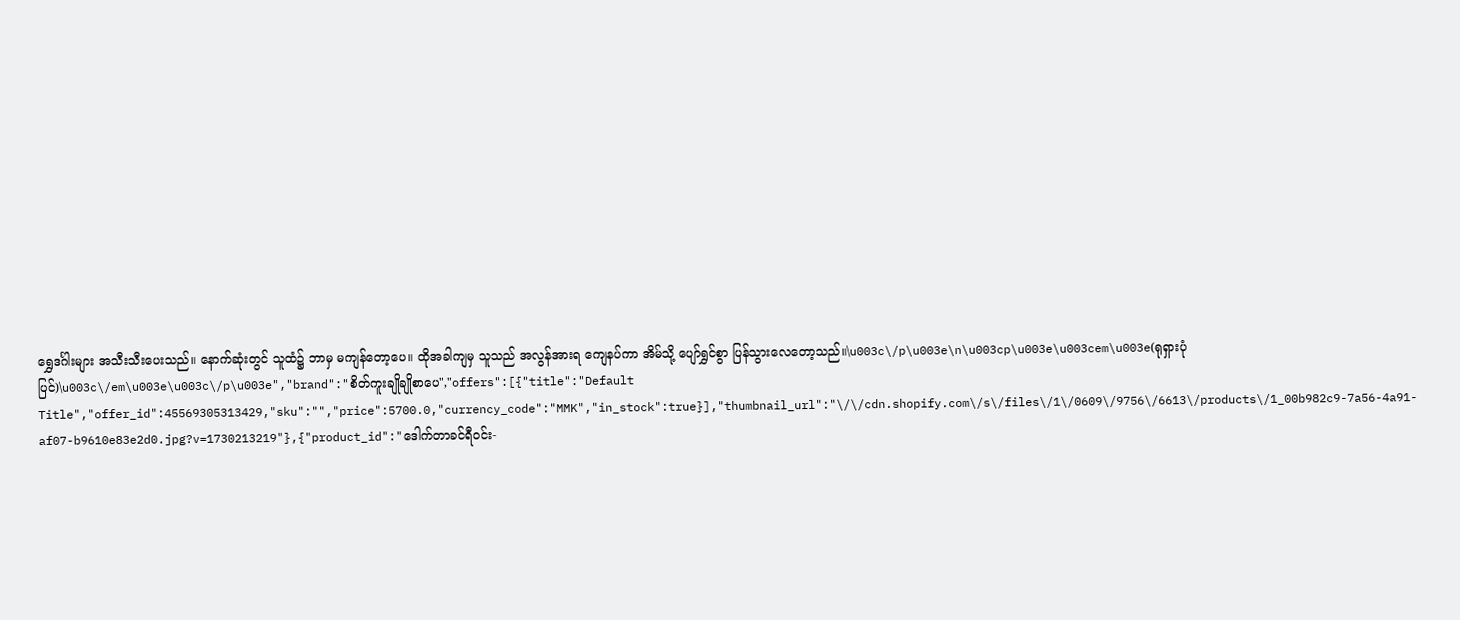ရွှေဒင်္ဂါးများ အသီးသီးပေးသည်။ နောက်ဆုံးတွင် သူထံ၌ ဘာမှ မကျန်တော့ပေ။ ထိုအခါကျမှ သူသည် အလွန်အားရ ကျေနပ်ကာ အိမ်သို့ ပျော်ရွှင်စွာ ပြန်သွားလေတော့သည်။\u003c\/p\u003e\n\u003cp\u003e\u003cem\u003e(ရုရှားပုံပြင်)\u003c\/em\u003e\u003c\/p\u003e","brand":"စိတ်ကူးချိုချိုစာပေ","offers":[{"title":"Default Title","offer_id":45569305313429,"sku":"","price":5700.0,"currency_code":"MMK","in_stock":true}],"thumbnail_url":"\/\/cdn.shopify.com\/s\/files\/1\/0609\/9756\/6613\/products\/1_00b982c9-7a56-4a91-af07-b9610e83e2d0.jpg?v=1730213219"},{"product_id":"ဒေါက်တာခင်ရီ၀င်း-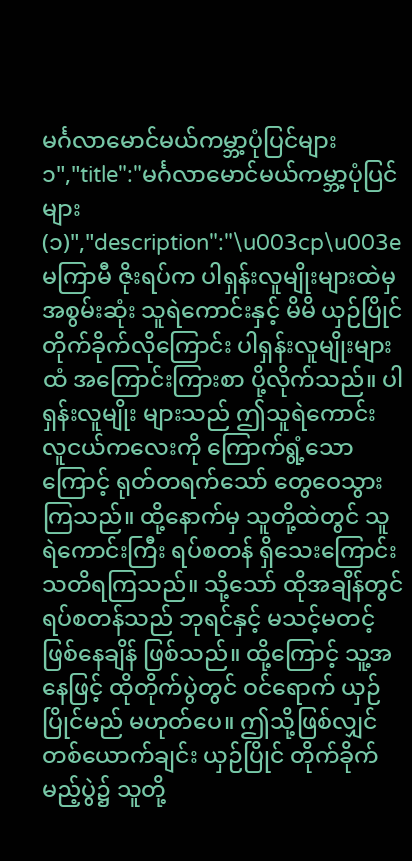မင်္ဂလာမောင်မယ်ကမ္ဘာ့ပုံပြင်များ၁","title":"မင်္ဂလာမောင်မယ်ကမ္ဘာ့ပုံပြင်များ(၁)","description":"\u003cp\u003e          မကြာမီ ဇိုးရပ်က ပါရှန်းလူမျိုးများထဲမှ အစွမ်းဆုံး သူရဲကောင်းနှင့် မိမိ ယှဉ်ပြိုင် တိုက်ခိုက်လိုကြောင်း ပါရှန်းလူမျိုးများထံ အကြောင်းကြားစာ ပို့လိုက်သည်။ ပါရှန်းလူမျိုး များသည် ဤသူရဲကောင်း လူငယ်ကလေးကို ကြောက်ရွံ့သောကြောင့် ရုတ်တရက်သော် တွေဝေသွားကြသည်။ ထို့နောက်မှ သူတို့ထဲတွင် သူရဲကောင်းကြီး ရပ်စတန် ရှိသေးကြောင်း သတိရကြသည်။ သို့သော် ထိုအချိန်တွင် ရပ်စတန်သည် ဘုရင်နှင့် မသင့်မတင့် ဖြစ်နေချိန် ဖြစ်သည်။ ထို့ကြောင့် သူ့အနေဖြင့် ထိုတိုက်ပွဲတွင် ဝင်ရောက် ယှဉ်ပြိုင်မည် မဟုတ်ပေ။ ဤသို့ဖြစ်လျှင် တစ်ယောက်ချင်း ယှဉ်ပြိုင် တိုက်ခိုက်မည့်ပွဲ၌ သူတို့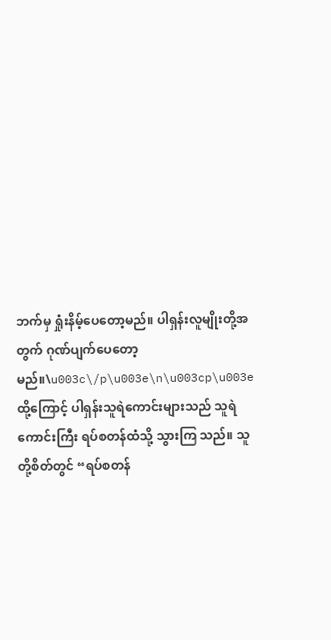ဘက်မှ ရှုံးနိမ့်ပေတော့မည်။ ပါရှန်းလူမျိုးတို့အတွက် ဂုဏ်ပျက်ပေတော့မည်။\u003c\/p\u003e\n\u003cp\u003e          ထို့ကြောင့် ပါရှန်းသူရဲကောင်းများသည် သူရဲကောင်းကြီး ရပ်စတန်ထံသို့ သွားကြ သည်။ သူတို့စိတ်တွင် “ရပ်စတန်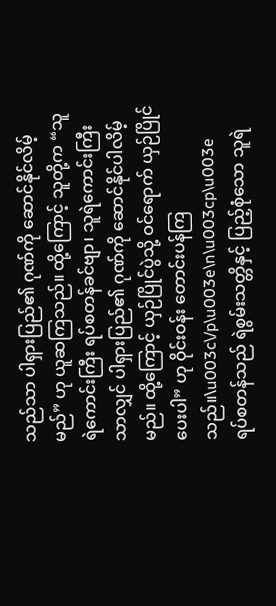သည်သာ ပါရှားပြည်၏ ဂုဏ်ကို ဆောင်နိုင်လိမ့်မည်” ဟု ယူဆကြသည်။ ထို့ကြောင့် သူတို့က “သူရဲကောင်းကြီး ရပ်စတန်ခင်ဗျာ၊ သူရဲကောင်းကြီး သာလျှင် ပါရှားပြည်၏ ဂုဏ်ကို ဆောင်နိုင်ပါလိမ့်မည်။ ထို့ကြောင့် ယှဉ်ပြိုင်ပွဲသို့ ဝင်ရောက် ယှဉ်ပြိုင်ပေးပါ” ဟု ဝိုင်းဝန်း တောင်းပန်ကြသည်။\u003c\/p\u003e\n\u003cp\u003e          ရပ်စတန်သည် ရဲစွမ်းသတ္တိနှင့် ပြည့်စုံသော သူရဲ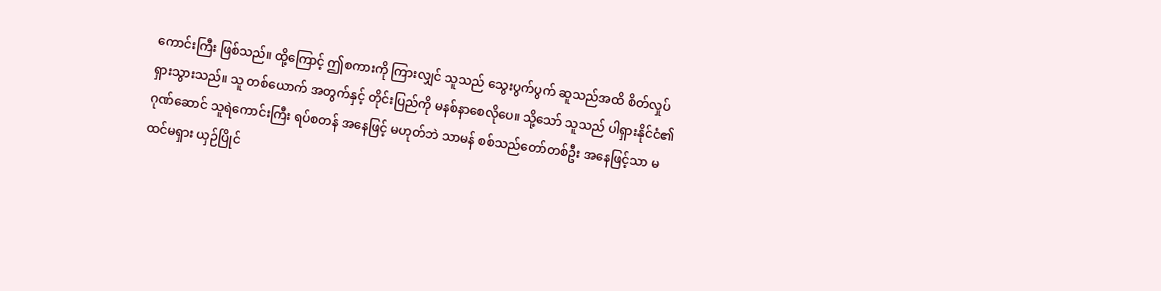ကောင်းကြီး ဖြစ်သည်။ ထို့ကြောင့် ဤစကားကို ကြားလျှင် သူသည် သွေးပွက်ပွက် ဆူသည်အထိ စိတ်လှုပ်ရှားသွားသည်။ သူ တစ်ယောက် အတွက်နှင့် တိုင်းပြည်ကို မနစ်နာစေလိုပေ။ သို့သော် သူသည် ပါရှားနိုင်ငံ၏ ဂုဏ်ဆောင် သူရဲကောင်းကြီး ရပ်စတန် အနေဖြင့် မဟုတ်ဘဲ သာမန် စစ်သည်တော်တစ်ဦး အနေဖြင့်သာ မထင်မရှား ယှဉ်ပြိုင်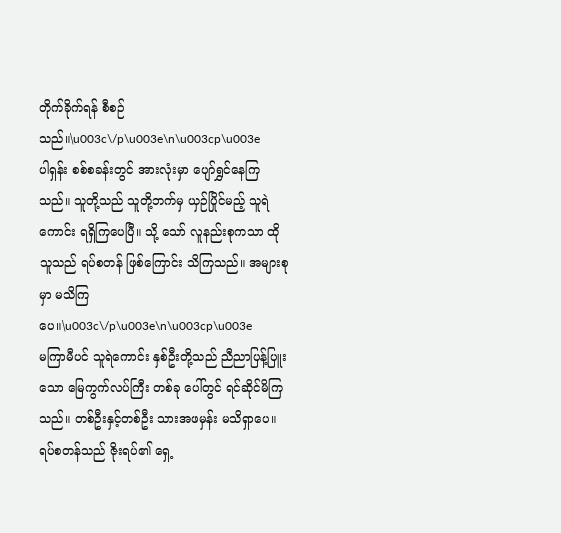တိုက်ခိုက်ရန် စီစဉ်သည်။\u003c\/p\u003e\n\u003cp\u003e          ပါရှန်း စစ်စခန်းတွင် အားလုံးမှာ ပျော်ရွှင်နေကြသည်။ သူတို့သည် သူတို့ဘက်မှ ယှဉ်ပြိုင်မည့် သူရဲကောင်း ရရှိကြပေပြီ။ သို့ သော် လူနည်းစုကသာ ထိုသူသည် ရပ်စတန် ဖြစ်ကြောင်း သိကြသည်။ အများစုမှာ မသိကြပေ။\u003c\/p\u003e\n\u003cp\u003e          မကြာမီပင် သူရဲကောင်း နှစ်ဦးတို့သည် ညီညာပြန့်ပြူးသော မြေကွက်လပ်ကြီး တစ်ခု ပေါ်တွင် ရင်ဆိုင်မိကြသည်။ တစ်ဦးနှင့်တစ်ဦး သားအဖမှန်း မသိရှာပေ။ ရပ်စတန်သည် ဇိုးရပ်၏ ရှေ့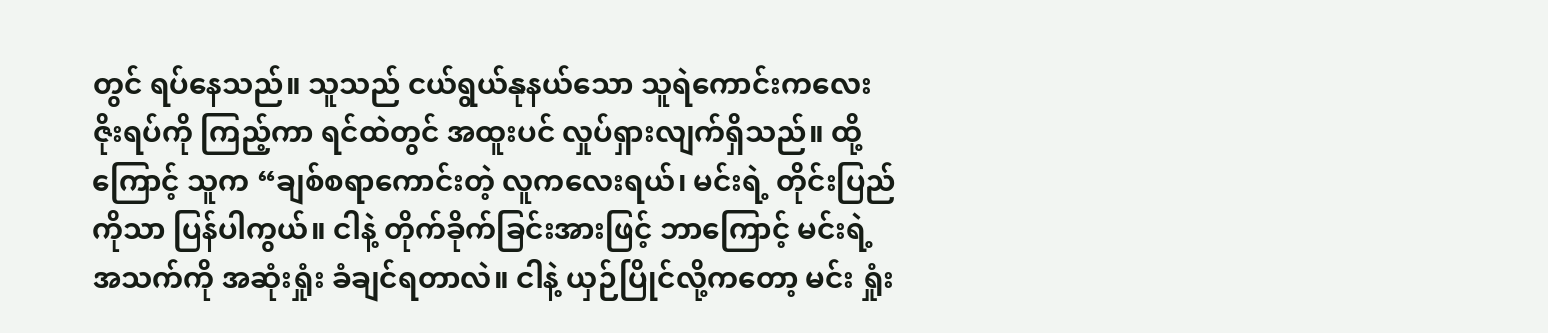တွင် ရပ်နေသည်။ သူသည် ငယ်ရွယ်နုနယ်သော သူရဲကောင်းကလေး ဇိုးရပ်ကို ကြည့်ကာ ရင်ထဲတွင် အထူးပင် လှုပ်ရှားလျက်ရှိသည်။ ထို့ကြောင့် သူက “ချစ်စရာကောင်းတဲ့ လူကလေးရယ်၊ မင်းရဲ့ တိုင်းပြည်ကိုသာ ပြန်ပါကွယ်။ ငါနဲ့ တိုက်ခိုက်ခြင်းအားဖြင့် ဘာကြောင့် မင်းရဲ့ အသက်ကို အဆုံးရှုံး ခံချင်ရတာလဲ။ ငါနဲ့ ယှဉ်ပြိုင်လို့ကတော့ မင်း ရှုံး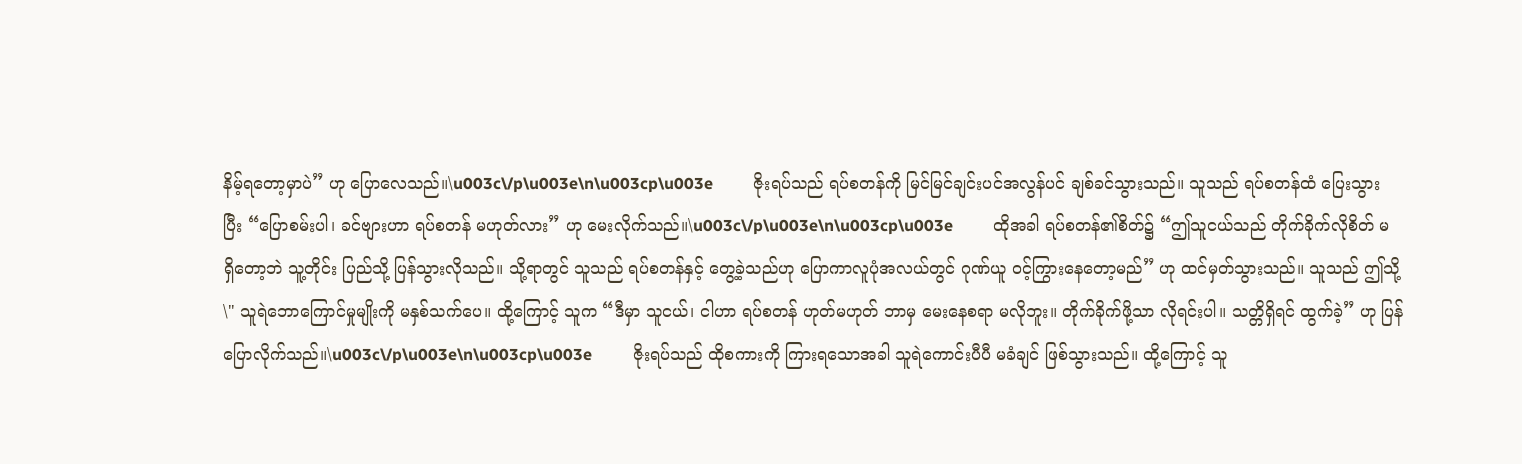နိမ့်ရတော့မှာပဲ” ဟု ပြောလေသည်။\u003c\/p\u003e\n\u003cp\u003e          ဇိုးရပ်သည် ရပ်စတန်ကို မြင်မြင်ချင်းပင်အလွန်ပင် ချစ်ခင်သွားသည်။ သူသည် ရပ်စတန်ထံ ပြေးသွားပြီး “ပြောစမ်းပါ၊ ခင်ဗျားဟာ ရပ်စတန် မဟုတ်လား” ဟု မေးလိုက်သည်။\u003c\/p\u003e\n\u003cp\u003e          ထိုအခါ ရပ်စတန်၏စိတ်၌ “ဤသူငယ်သည် တိုက်ခိုက်လိုစိတ် မရှိတော့ဘဲ သူ့တိုင်း ပြည်သို့ ပြန်သွားလိုသည်။ သို့ရာတွင် သူသည် ရပ်စတန်နှင့် တွေ့ခဲ့သည်ဟု ပြောကာလူပုံအလယ်တွင် ဂုဏ်ယူ ဝင့်ကြွားနေတော့မည်” ဟု ထင်မှတ်သွားသည်။ သူသည် ဤသို့ \" သူရဲဘောကြောင်မှုမျိုးကို မနှစ်သက်ပေ။ ထို့ကြောင့် သူက “ဒီမှာ သူငယ်၊ ငါဟာ ရပ်စတန် ဟုတ်မဟုတ် ဘာမှ မေးနေစရာ မလိုဘူး။ တိုက်ခိုက်ဖို့သာ လိုရင်းပါ။ သတ္တိရှိရင် ထွက်ခဲ့” ဟု ပြန်ပြောလိုက်သည်။\u003c\/p\u003e\n\u003cp\u003e          ဇိုးရပ်သည် ထိုစကားကို ကြားရသောအခါ သူရဲကောင်းပီပီ မခံချင် ဖြစ်သွားသည်။ ထို့ကြောင့် သူ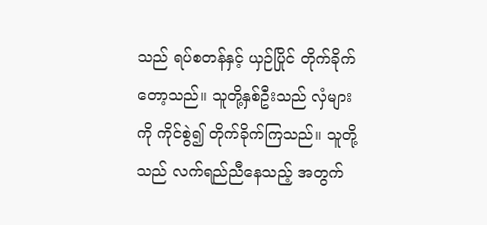သည် ရပ်စတန်နှင့် ယှဉ်ပြိုင် တိုက်ခိုက်တော့သည်။ သူတို့နှစ်ဦးသည် လှံများ ကို ကိုင်စွဲ၍ တိုက်ခိုက်ကြသည်။ သူတို့သည် လက်ရည်ညီနေသည့် အတွက်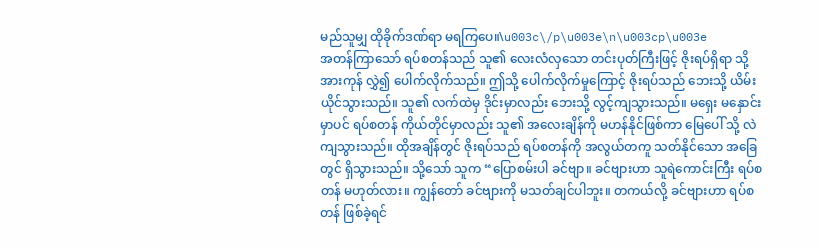မည်သူမျှ ထိုခိုက်ဒဏ်ရာ မရကြပေ။\u003c\/p\u003e\n\u003cp\u003e          အတန်ကြာသော် ရပ်စတန်သည် သူ၏ လေးလံလှသော တင်းပုတ်ကြီးဖြင့် ဇိုးရပ်ရှိရာ သို့ အားကုန် လွှဲ၍ ပေါက်လိုက်သည်။ ဤသို့ ပေါက်လိုက်မှုကြောင့် ဇိုးရပ်သည် ဘေးသို့ ယိမ်းယိုင်သွားသည်။ သူ၏ လက်ထဲမှ ဒိုင်းမှာလည်း ဘေးသို့ လွင့်ကျသွားသည်။ မရှေး မနှောင်းမှာပင် ရပ်စတန် ကိုယ်တိုင်မှာလည်း သူ၏ အလေးချိန်ကို မဟန်နိုင်ဖြစ်ကာ မြေပေါ် သို့ လဲကျသွားသည်။ ထိုအချိန်တွင် ဇိုးရပ်သည် ရပ်စတန်ကို အလွယ်တကူ သတ်နိုင်သော အခြေတွင် ရှိသွားသည်။ သို့သော် သူက “ပြောစမ်းပါ ခင်ဗျာ။ ခင်ဗျားဟာ သူရဲကောင်းကြီး ရပ်စတန် မဟုတ်လား။ ကျွန်တော် ခင်ဗျားကို မသတ်ချင်ပါဘူး။ တကယ်လို့ ခင်ဗျားဟာ ရပ်စတန် ဖြစ်ခဲ့ရင်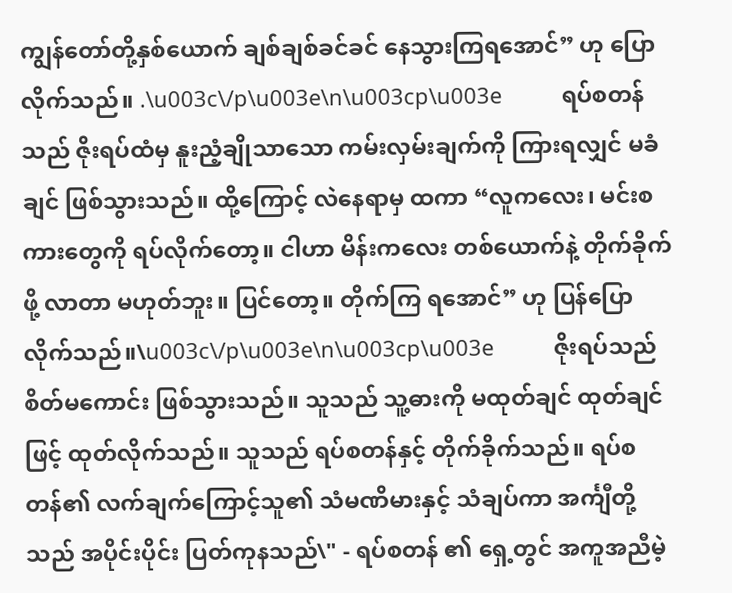ကျွန်တော်တို့နှစ်ယောက် ချစ်ချစ်ခင်ခင် နေသွားကြရအောင်” ဟု ပြော လိုက်သည်။ .\u003c\/p\u003e\n\u003cp\u003e          ရပ်စတန်သည် ဇိုးရပ်ထံမှ နူးညံ့ချိုသာသော ကမ်းလှမ်းချက်ကို ကြားရလျှင် မခံချင် ဖြစ်သွားသည်။ ထို့ကြောင့် လဲနေရာမှ ထကာ “လူကလေး၊ မင်းစကားတွေကို ရပ်လိုက်တော့။ ငါဟာ မိန်းကလေး တစ်ယောက်နဲ့ တိုက်ခိုက်ဖို့ လာတာ မဟုတ်ဘူး။ ပြင်တော့။ တိုက်ကြ ရအောင်” ဟု ပြန်ပြောလိုက်သည်။\u003c\/p\u003e\n\u003cp\u003e          ဇိုးရပ်သည် စိတ်မကောင်း ဖြစ်သွားသည်။ သူသည် သူ့ဓားကို မထုတ်ချင် ထုတ်ချင် ဖြင့် ထုတ်လိုက်သည်။ သူသည် ရပ်စတန်နှင့် တိုက်ခိုက်သည်။ ရပ်စတန်၏ လက်ချက်ကြောင့်သူ၏ သံမဏိမားနှင့် သံချပ်ကာ အင်္ကျီတို့သည် အပိုင်းပိုင်း ပြတ်ကုနသည်\" - ရပ်စတန် ၏ ရှေ့တွင် အကူအညီမဲ့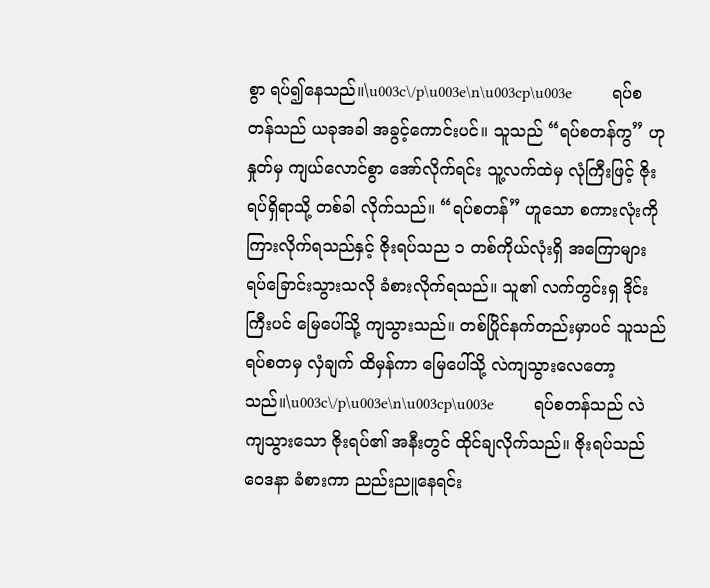စွာ ရပ်၍နေသည်။\u003c\/p\u003e\n\u003cp\u003e          ရပ်စတန်သည် ယခုအခါ အခွင့်ကောင်းပင်။ သူသည် “ရပ်စတန်ကွ” ဟု နှုတ်မှ ကျယ်လောင်စွာ အော်လိုက်ရင်း သူ့လက်ထဲမှ လုံကြီးဖြင့် ဇိုးရပ်ရှိရာသို့ တစ်ခါ လိုက်သည်။ “ရပ်စတန်” ဟူသော စကားလုံးကို ကြားလိုက်ရသည်နှင့် ဇိုးရပ်သည ၁ တစ်ကိုယ်လုံးရှိ အကြောများ ရပ်ခြောင်းသွားသလို ခံစားလိုက်ရသည်။ သူ၏ လက်တွင်းရှ ဒိုင်းကြီးပင် မြေပေါ်သို့ ကျသွားသည်။ တစ်ပြိုင်နက်တည်းမှာပင် သူသည် ရပ်စတမှ လှံချက် ထိမှန်ကာ မြေပေါ်သို့ လဲကျသွားလေတော့သည်။\u003c\/p\u003e\n\u003cp\u003e          ရပ်စတန်သည် လဲကျသွားသော ဇိုးရပ်၏ အနီးတွင် ထိုင်ချလိုက်သည်။ ဇိုးရပ်သည် ဝေဒနာ ခံစားကာ ညည်းညူနေရင်း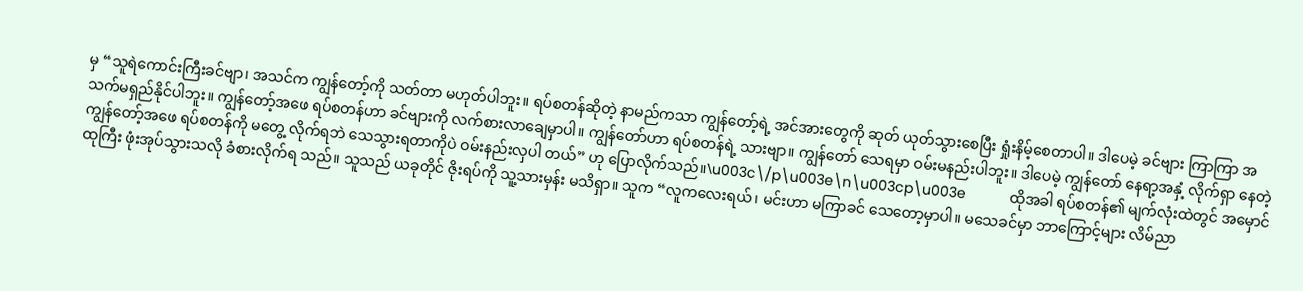မှ “သူရဲကောင်းကြီးခင်ဗျာ၊ အသင်က ကျွန်တော့်ကို သတ်တာ မဟုတ်ပါဘူး။ ရပ်စတန်ဆိုတဲ့ နာမည်ကသာ ကျွန်တော့်ရဲ့ အင်အားတွေကို ဆုတ် ယုတ်သွားစေပြီး ရှုံးနိမ့်စေတာပါ။ ဒါပေမဲ့ ခင်ဗျား ကြာကြာ အသက်မရှည်နိုင်ပါဘူး။ ကျွန်တော့်အဖေ ရပ်စတန်ဟာ ခင်ဗျားကို လက်စားလာချေမှာပါ။ ကျွန်တော်ဟာ ရပ်စတန်ရဲ့ သားဗျာ။ ကျွန်တော် သေရမှာ ဝမ်းမနည်းပါဘူး။ ဒါပေမဲ့ ကျွန်တော် နေရာ့အနှံ့ လိုက်ရှာ နေတဲ့ ကျွန်တော့်အဖေ ရပ်စတန်ကို မတွေ့ လိုက်ရဘဲ သေသွားရတာကိုပဲ ဝမ်းနည်းလှပါ တယ်” ဟု ပြောလိုက်သည်။\u003c\/p\u003e\n\u003cp\u003e           ထိုအခါ ရပ်စတန်၏ မျက်လုံးထဲတွင် အမှောင်ထုကြီး ဖုံးအုပ်သွားသလို ခံစားလိုက်ရ သည်။ သူသည် ယခုတိုင် ဇိုးရပ်ကို သူ့သားမှန်း မသိရှာ။ သူက “လူကလေးရယ်၊ မင်းဟာ မကြာခင် သေတော့မှာပါ။ မသေခင်မှာ ဘာကြောင့်များ လိမ်ညာ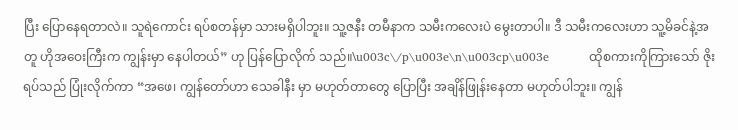ပြီး ပြောနေရတာလဲ။ သူရဲကောင်း ရပ်စတန်မှာ သားမရှိပါဘူး။ သူ့ဇနီး တမီနာက သမီးကလေးပဲ မွေးတာပါ။ ဒီ သမီးကလေးဟာ သူ့မိခင်နဲ့အတူ ဟိုအဝေးကြီးက ကျွန်းမှာ နေပါတယ်” ဟု ပြန်ပြောလိုက် သည်။\u003c\/p\u003e\n\u003cp\u003e          ထိုစကားကိုကြားသော် ဇိုးရပ်သည် ပြုံးလိုက်ကာ “အဖေ၊ ကျွန်တော်ဟာ သေခါနီး မှာ မဟုတ်တာတွေ ပြောပြီး အချိန်ဖြုန်းနေတာ မဟုတ်ပါဘူး။ ကျွန်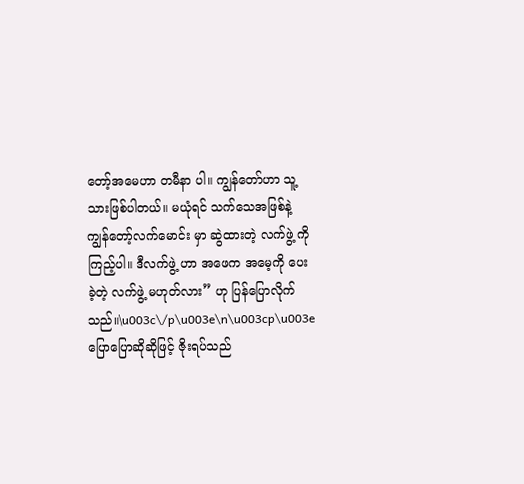တော့်အမေဟာ တမီနာ ပါ။ ကျွန်တော်ဟာ သူ့သားဖြစ်ပါတယ်။ မယုံရင် သက်သေအဖြစ်နဲ့ ကျွန်တော့်လက်မောင်း မှာ ဆွဲထားတဲ့ လက်ဖွဲ့ ကို ကြည့်ပါ။ ဒီလက်ဖွဲ့ ဟာ အဖေက အမေ့ကို ပေးခဲ့တဲ့ လက်ဖွဲ့ မဟုတ်လား” ဟု ပြန်ပြောလိုက်သည်။\u003c\/p\u003e\n\u003cp\u003e          ပြောပြောဆိုဆိုဖြင့် ဇိုးရပ်သည်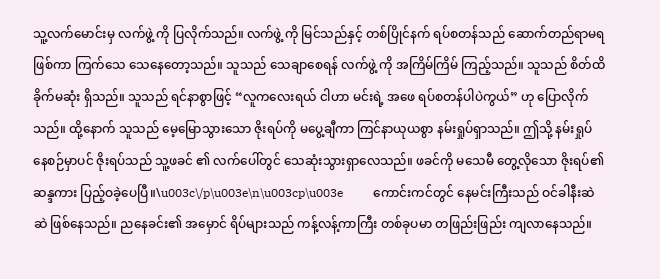သူ့လက်မောင်းမှ လက်ဖွဲ့ ကို ပြလိုက်သည်။ လက်ဖွဲ့ ကို မြင်သည်နှင့် တစ်ပြိုင်နက် ရပ်စတန်သည် ဆောက်တည်ရာမရ ဖြစ်ကာ ကြက်သေ သေနေတော့သည်။ သူသည် သေချာစေရန် လက်ဖွဲ့ ကို အကြိမ်ကြိမ် ကြည့်သည်။ သူသည် စိတ်ထိခိုက်မဆုံး ရှိသည်။ သူသည် ရင်နာစွာဖြင့် “လူကလေးရယ် ငါဟာ မင်းရဲ့ အဖေ ရပ်စတန်ပါပဲကွယ်” ဟု ပြောလိုက်သည်။ ထို့နောက် သူသည် မေ့မြောသွားသော ဇိုးရပ်ကို မပွေ့ချီကာ ကြင်နာယုယစွာ နမ်းရှုပ်ရှာသည်။ ဤသို့ နမ်းရှုပ်နေစဉ်မှာပင် ဇိုးရပ်သည် သူ့ဖခင် ၏ လက်ပေါ်တွင် သေဆုံးသွားရှာလေသည်။ ဖခင်ကို မသေမီ တွေ့လိုသော ဇိုးရပ်၏ ဆန္ဒကား ပြည့်ဝခဲ့ပေပြီ။\u003c\/p\u003e\n\u003cp\u003e          ကောင်းကင်တွင် နေမင်းကြီးသည် ဝင်ခါနီးဆဲဆဲ ဖြစ်နေသည်။ ညနေခင်း၏ အမှောင် ရိပ်များသည် ကန့်လန့်ကာကြီး တစ်ခုပမာ တဖြည်းဖြည်း ကျလာနေသည်။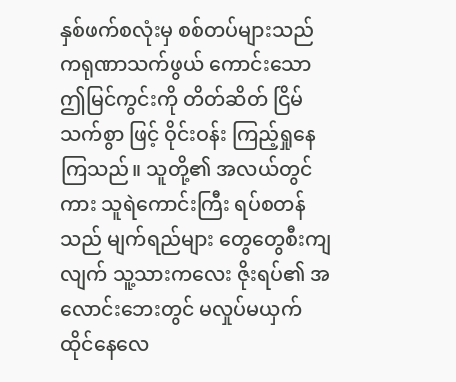နှစ်ဖက်စလုံးမှ စစ်တပ်များသည် ကရုဏာသက်ဖွယ် ကောင်းသော ဤမြင်ကွင်းကို တိတ်ဆိတ် ငြိမ်သက်စွာ ဖြင့် ဝိုင်းဝန်း ကြည့်ရှုနေကြသည်။ သူတို့၏ အလယ်တွင်ကား သူရဲကောင်းကြီး ရပ်စတန် သည် မျက်ရည်များ တွေတွေစီးကျလျက် သူ့သားကလေး ဇိုးရပ်၏ အလောင်းဘေးတွင် မလှုပ်မယှက် ထိုင်နေလေ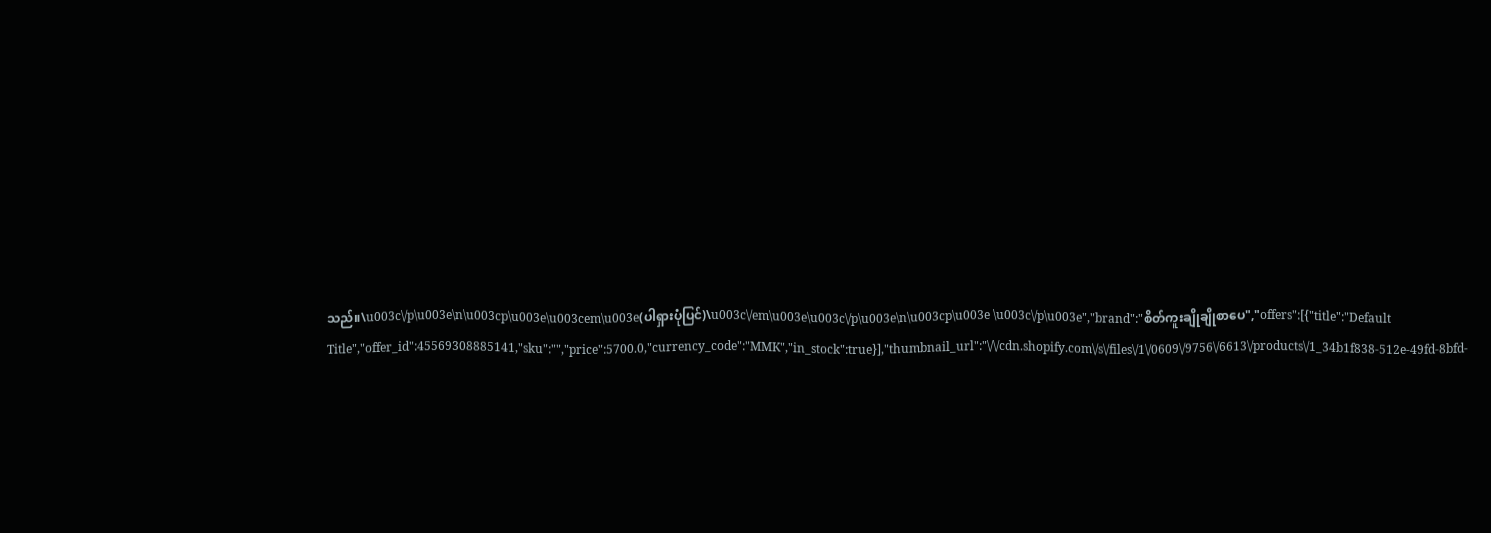သည်။\u003c\/p\u003e\n\u003cp\u003e\u003cem\u003e(ပါရှားပုံပြင်)\u003c\/em\u003e\u003c\/p\u003e\n\u003cp\u003e \u003c\/p\u003e","brand":"စိတ်ကူးချိုချိုစာပေ","offers":[{"title":"Default Title","offer_id":45569308885141,"sku":"","price":5700.0,"currency_code":"MMK","in_stock":true}],"thumbnail_url":"\/\/cdn.shopify.com\/s\/files\/1\/0609\/9756\/6613\/products\/1_34b1f838-512e-49fd-8bfd-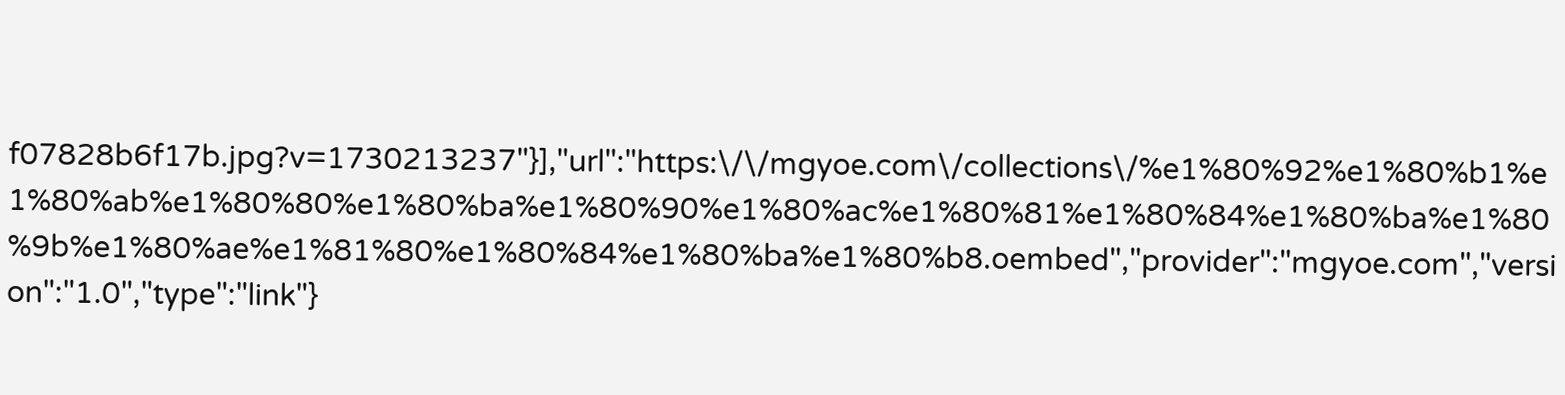f07828b6f17b.jpg?v=1730213237"}],"url":"https:\/\/mgyoe.com\/collections\/%e1%80%92%e1%80%b1%e1%80%ab%e1%80%80%e1%80%ba%e1%80%90%e1%80%ac%e1%80%81%e1%80%84%e1%80%ba%e1%80%9b%e1%80%ae%e1%81%80%e1%80%84%e1%80%ba%e1%80%b8.oembed","provider":"mgyoe.com","version":"1.0","type":"link"}